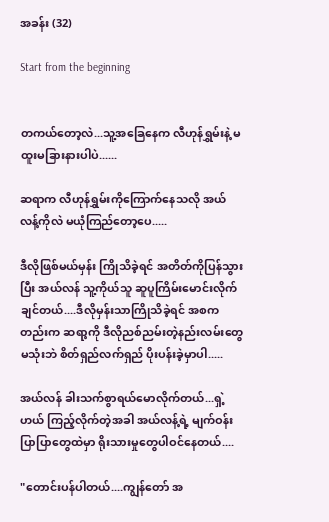အခန်း (32)

Start from the beginning


တကယ်တော့လဲ...သူ့အခြေနေက လီဟုန်ရွှမ်းနဲ့ မထူးမခြားနားပါပဲ......

ဆရာက လီဟုန်ရွှမ်းကိုကြောက်နေသလို အယ်လန့်ကိုလဲ မယုံကြည်တော့ပေ.....

ဒီလိုဖြစ်မယ်မှန်း ကြိုသိခဲ့ရင် အတိတ်ကိုပြန်သွားပြီး အယ်လန် သူ့ကိုယ်သူ ဆူပူကြိမ်းမောင်းလိုက်ချင်တယ်....ဒီလိုမှန်းသာကြိုသိခဲ့ရင် အစကတည်းက ဆရာ့ကို ဒီလိုညစ်ညမ်းတဲ့နည်းလမ်းတွေမသုံးဘဲ စိတ်ရှည်လက်ရှည် ပိုးပန်းခဲ့မှာပါ.....

အယ်လန် ခါးသက်စွာရယ်မောလိုက်တယ်...ရှဲ့ဟယ် ကြည့်လိုက်တဲ့အခါ အယ်လန့်ရဲ့ မျက်ဝန်းပြာပြာတွေထဲမှာ ရိုးသားမှုတွေပါဝင်နေတယ်....

"တောင်းပန်ပါတယ်....ကျွန်တော် အ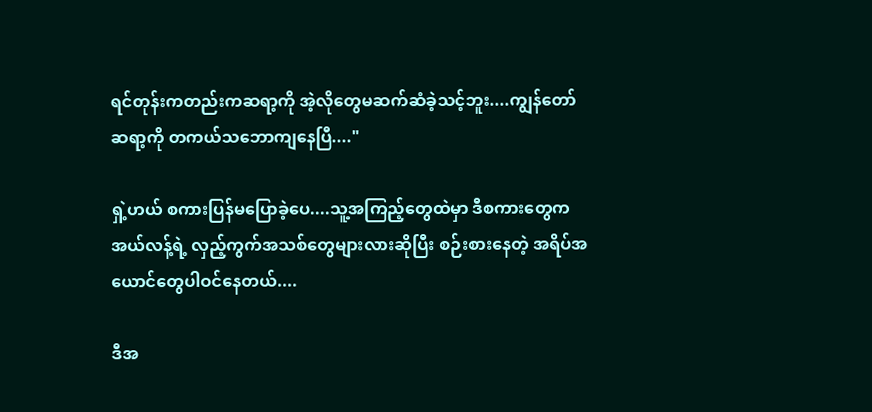ရင်တုန်းကတည်းကဆရာ့ကို အဲ့လိုတွေမဆက်ဆံခဲ့သင့်ဘူး....ကျွန်တော်  ဆရာ့ကို တကယ်သဘောကျနေပြီ...."

ရှဲ့ဟယ် စကားပြန်မပြောခဲ့ပေ....သူ့အကြည့်တွေထဲမှာ ဒီစကားတွေက အယ်လန့်ရဲ့ လှည့်ကွက်အသစ်တွေများလားဆိုပြီး စဉ်းစားနေတဲ့ အရိပ်အယောင်တွေပါဝင်နေတယ်....

ဒီအ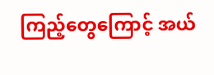ကြည့်တွေကြောင့် အယ်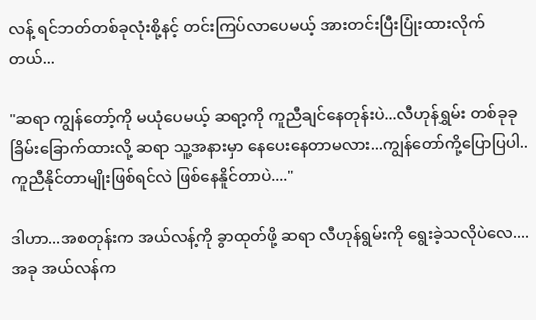လန့် ရင်ဘတ်တစ်ခုလုံးစို့နင့် တင်းကြပ်လာပေမယ့် အားတင်းပြီးပြုံးထားလိုက်တယ်...

"ဆရာ ကျွန်တော့်ကို မယုံပေမယ့် ဆရာ့ကို ကူညီချင်နေတုန်းပဲ...လီဟုန်ရွှမ်း တစ်ခုခုခြိမ်းခြောက်ထားလို့ ဆရာ သူ့အနားမှာ နေပေးနေတာမလား...ကျွန်တော်ကို့ပြောပြပါ..ကူညီနိုင်တာမျိုးဖြစ်ရင်လဲ ဖြစ်နေနိူင်တာပဲ...."

ဒါဟာ...အစတုန်းက အယ်လန့်ကို ခွာထုတ်ဖို့ ဆရာ လီဟုန်ရွမ်းကို ရွေးခဲ့သလိုပဲလေ....အခု အယ်လန်က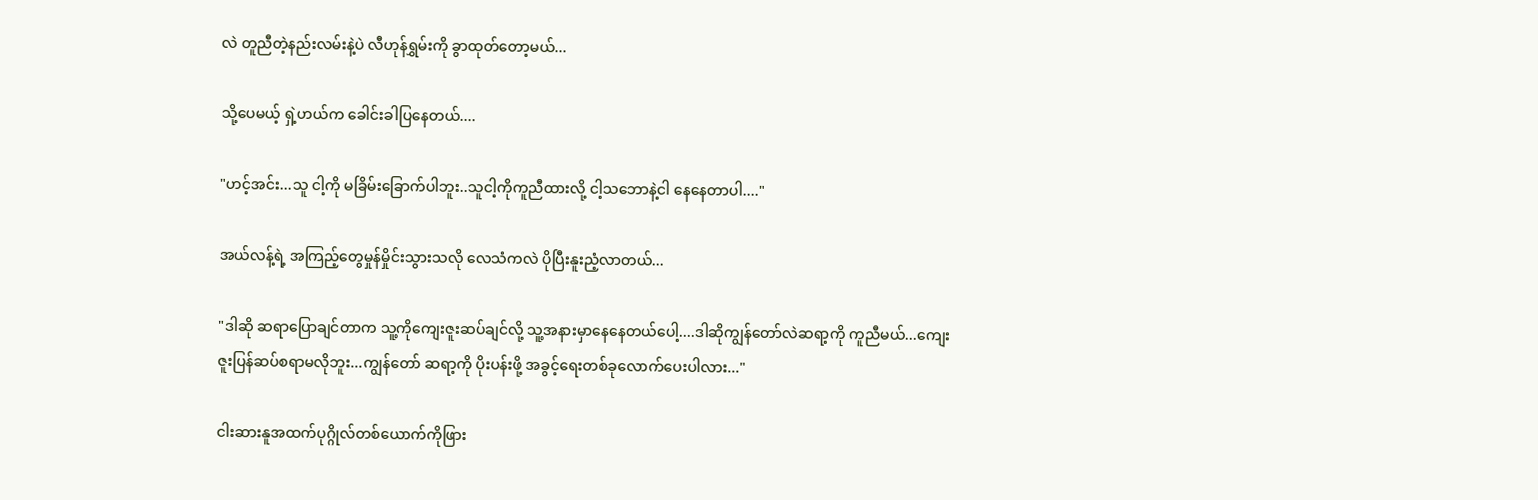လဲ တူညီတဲ့နည်းလမ်းနဲ့ပဲ လီဟုန်ရွှမ်းကို ခွာထုတ်တော့မယ်...

သို့ပေမယ့် ရှဲ့ဟယ်က ခေါင်းခါပြနေတယ်....

"ဟင့်အင်း...သူ ငါ့ကို မခြိမ်းခြောက်ပါဘူး..သူငါ့ကိုကူညီထားလို့ ငါ့သဘောနဲ့ငါ နေနေတာပါ...."

အယ်လန့်ရဲ့ အကြည့်တွေမှုန်မှိုင်းသွားသလို လေသံကလဲ ပိုပြီးနူးညံ့လာတယ်...

"ဒါဆို ဆရာပြောချင်တာက သူ့ကိုကျေးဇူးဆပ်ချင်လို့ သူ့အနားမှာနေနေတယ်ပေါ့....ဒါဆိုကျွန်တော်လဲဆရာ့ကို ကူညီမယ်...ကျေးဇူးပြန်ဆပ်စရာမလိုဘူး...ကျွန်တော် ဆရာ့ကို ပိုးပန်းဖို့ အခွင့်ရေးတစ်ခုလောက်ပေးပါလား..."

ငါးဆားနူအထက်ပုဂ္ဂိုလ်တစ်ယောက်ကိုဖြား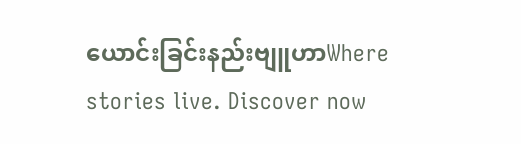ယောင်းခြင်းနည်းဗျူဟာWhere stories live. Discover now